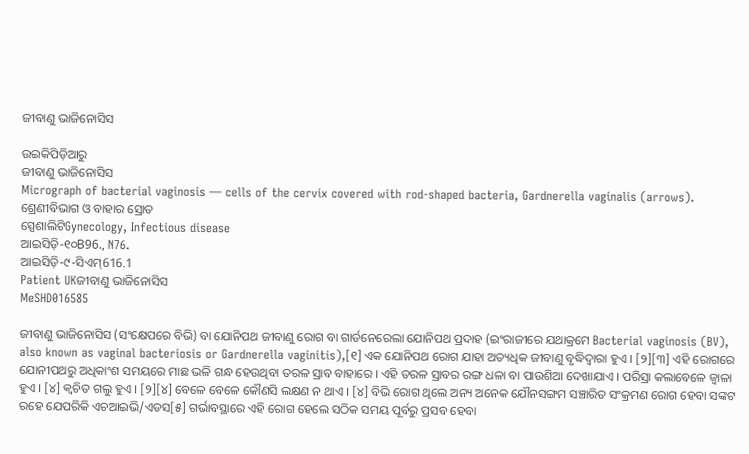ଜୀବାଣୁ ଭାଜିନୋସିସ

ଉଇକିପିଡ଼ିଆ‌ରୁ
ଜୀବାଣୁ ଭାଜିନୋସିସ
Micrograph of bacterial vaginosis — cells of the cervix covered with rod-shaped bacteria, Gardnerella vaginalis (arrows).
ଶ୍ରେଣୀବିଭାଗ ଓ ବାହାର ସ୍ରୋତ
ସ୍ପେଶାଲିଟିGynecology, Infectious disease
ଆଇସିଡ଼ି-୧୦B96., N76.
ଆଇସିଡ଼ି-୯-ସିଏମ୍616.1
Patient UKଜୀବାଣୁ ଭାଜିନୋସିସ
MeSHD016585

ଜୀବାଣୁ ଭାଜିନୋସିସ (ସଂକ୍ଷେପରେ ବିଭି) ବା ଯୋନିପଥ ଜୀବାଣୁ ରୋଗ ବା ଗାର୍ଡନେରେଲା ଯୋନିପଥ ପ୍ରଦାହ (ଇଂରାଜୀରେ ଯଥାକ୍ରମେ Bacterial vaginosis (BV), also known as vaginal bacteriosis or Gardnerella vaginitis),[୧] ଏକ ଯୋନିପଥ ରୋଗ ଯାହା ଅତ୍ୟଧିକ ଜୀବାଣୁ ବୃଦ୍ଧିଦ୍ୱାରା ହୁଏ । [୨][୩] ଏହି ରୋଗରେ ଯୋନୀପଥରୁ ଅଧିକାଂଶ ସମୟରେ ମାଛ ଭଳି ଗନ୍ଧ ହେଉଥିବା ତରଳ ସ୍ରାବ ବାହାରେ । ଏହି ତରଳ ସ୍ରାବର ରଙ୍ଗ ଧଳା ବା ପାଉଶିଆ ଦେଖାଯାଏ । ପରିସ୍ରା କଲାବେଳେ ଜ୍ୱାଳା ହୁଏ । [୪] କ୍ୱଚିତ ଗଲୁ ହୁଏ । [୨][୪] ବେଳେ ବେଳେ କୌଣସି ଲକ୍ଷଣ ନ ଥାଏ । [୪] ବିଭି ରୋଗ ଥିଲେ ଅନ୍ୟ ଅନେକ ଯୌନସଙ୍ଗମ ସଞ୍ଚାରିତ ସଂକ୍ରମଣ ରୋଗ ହେବା ସଙ୍କଟ ରହେ ଯେପରିକି ଏଚଆଇଭି/ଏଡସ[୫] ଗର୍ଭାବସ୍ଥାରେ ଏହି ରୋଗ ହେଲେ ସଠିକ ସମୟ ପୂର୍ବରୁ ପ୍ରସବ ହେବା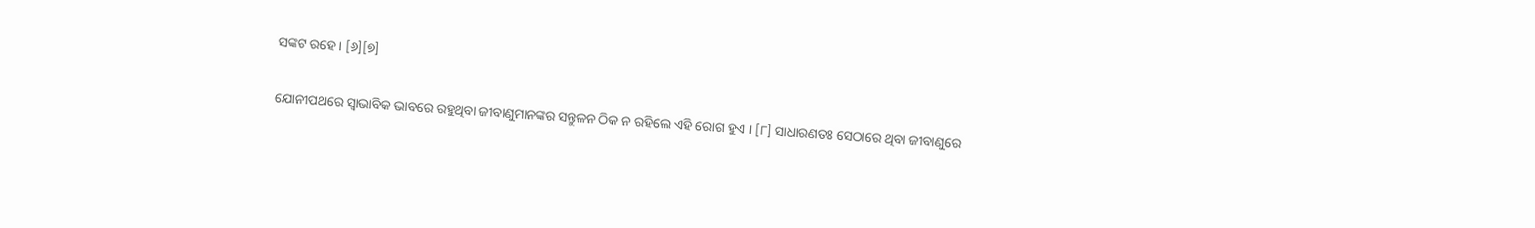ସଙ୍କଟ ରହେ । [୬][୭]

ଯୋନୀପଥରେ ସ୍ୱାଭାବିକ ଭାବରେ ରହୁଥିବା ଜୀବାଣୁମାନଙ୍କର ସନ୍ତୁଳନ ଠିକ ନ ରହିଲେ ଏହି ରୋଗ ହୁଏ । [୮] ସାଧାରଣତଃ ସେଠାରେ ଥିବା ଜୀବାଣୁରେ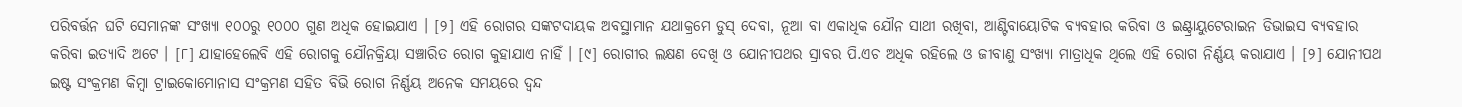ପରିବର୍ତ୍ତନ ଘଟି ସେମାନଙ୍କ ସଂଖ୍ୟା ୧୦୦ରୁ ୧୦୦୦ ଗୁଣ ଅଧିକ ହୋଇଯାଏ । [୨] ଏହି ରୋଗର ସଙ୍କଟଦାୟକ ଅବସ୍ଥାମାନ ଯଥାକ୍ରମେ ଡୁସ୍ ଦେବା, ନୂଆ ବା ଏକାଧିକ ଯୌନ ସାଥୀ ରଖିବା, ଆଣ୍ଟିବାୟୋଟିକ ବ୍ୟବ‌ହାର କରିବା ଓ ଇଣ୍ଟ୍ରାୟୁଟେରାଇନ ଡିଭାଇସ ବ୍ୟବ‌ହାର କରିବା ଇତ୍ୟାଦି ଅଟେ । [୮] ଯାହାହେଲେବି ଏହି ରୋଗକୁ ଯୌନ‌କ୍ରିୟା ସଞ୍ଚାରିତ ରୋଗ କୁହାଯାଏ ନାହିଁ । [୯] ରୋଗୀର ଲକ୍ଷଣ ଦେଖି ଓ ଯୋନୀପଥର ସ୍ରାବର ପି.ଏଚ ଅଧିକ ରହିଲେ ଓ ଜୀବାଣୁ ସଂଖ୍ୟା ମାତ୍ରାଧିକ ଥିଲେ ଏହି ରୋଗ ନିର୍ଣ୍ଣୟ କରାଯାଏ । [୨] ଯୋନୀପଥ ଇଷ୍ଟ ସଂକ୍ରମଣ କିମ୍ବା ଟ୍ରାଇକୋମୋନାସ ସଂକ୍ରମଣ ସ‌ହିତ ବିଭି ରୋଗ ନିର୍ଣ୍ଣୟ ଅନେକ ସମୟରେ ଦ୍ୱନ୍ଦ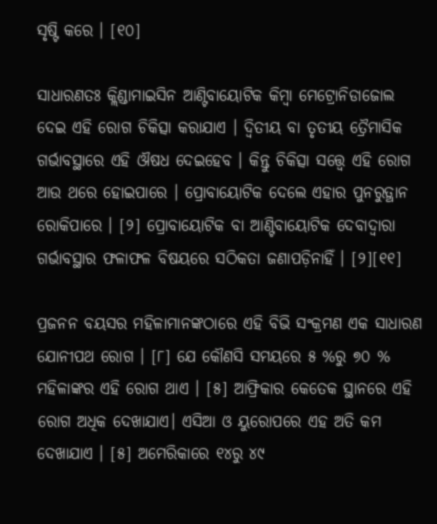ସୃଷ୍ଟି କରେ । [୧୦]

ସାଧାରଣତଃ କ୍ଲିଣ୍ଡାମାଇସିନ ଆଣ୍ଟିବାୟୋଟିକ କିମ୍ବା ମେଟ୍ରୋନିଡାଜୋଲ ଦେଇ ଏହି ରୋଗ ଚିକିତ୍ସା କରାଯାଏ । ଦ୍ୱିତୀୟ ବା ତୃତୀୟ ତ୍ରୈମାସିକ ଗର୍ଭାବସ୍ଥାରେ ଏହି ଔଷଧ ଦେଇହେବ । କିନ୍ତୁ ଚିକିତ୍ସା ସତ୍ତ୍ୱେ ଏହି ରୋଗ ଆଉ ଥରେ ହୋଇପାରେ । ପ୍ରୋବାୟୋଟିକ ଦେଲେ ଏହାର ପୁନରୁତ୍ଥାନ ରୋକିପାରେ । [୨] ପ୍ରୋବାୟୋଟିକ ବା ଆଣ୍ଟିବାୟୋଟିକ ଦେବାଦ୍ୱାରା ଗର୍ଭାବସ୍ଥାର ଫଳାଫଳ ବିଷୟରେ ସଠିକତା ଜଣାପଡ଼ିନାହିଁ । [୨][୧୧]

ପ୍ରଜନନ ବୟସର ମହିଳାମାନଙ୍କଠାରେ ଏହି ବିଭି ସଂକ୍ରମଣ ଏକ ସାଧାରଣ ଯୋନୀପଥ ରୋଗ । [୮] ଯେ କୌଣସି ସମୟରେ ୫ %ରୁ ୭୦ % ମହିଳାଙ୍କର ଏହି ରୋଗ ଥାଏ । [୫] ଆଫ୍ରିକାର କେତେକ ସ୍ଥାନରେ ଏହି ରୋଗ ଅଧିକ ଦେଖାଯାଏ। ଏସିଆ ଓ ୟୁରୋପରେ ଏହ ଅତି କମ ଦେଖାଯାଏ । [୫] ଅମେରିକାରେ ୧୪ରୁ ୪୯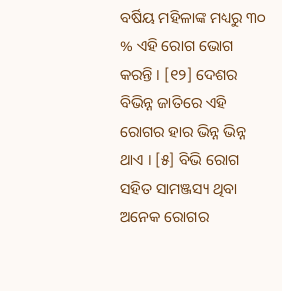ବର୍ଷିୟ ମହିଳାଙ୍କ ମଧ୍ୟରୁ ୩୦ % ଏହି ରୋଗ ଭୋଗ କରନ୍ତି । [୧୨] ଦେଶର ବିଭିନ୍ନ ଜାତିରେ ଏହି ରୋଗର ହାର ଭିନ୍ନ ଭିନ୍ନ ଥାଏ । [୫] ବିଭି ରୋଗ ସ‌ହିତ ସାମଞ୍ଜସ୍ୟ ଥିବା ଅନେକ ରୋଗର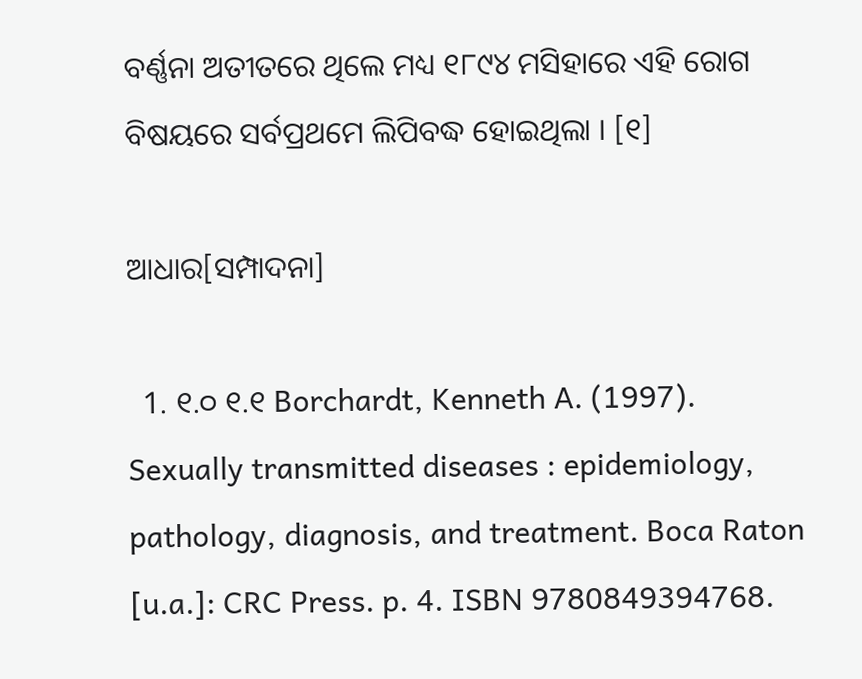ବର୍ଣ୍ଣନା ଅତୀତରେ ଥିଲେ ମଧ୍ୟ ୧୮୯୪ ମସିହାରେ ଏହି ରୋଗ ବିଷୟରେ ସର୍ବପ୍ରଥମେ ଲିପିବଦ୍ଧ ହୋଇଥିଲା । [୧]

ଆଧାର[ସମ୍ପାଦନା]

  1. ୧.୦ ୧.୧ Borchardt, Kenneth A. (1997). Sexually transmitted diseases : epidemiology, pathology, diagnosis, and treatment. Boca Raton [u.a.]: CRC Press. p. 4. ISBN 9780849394768.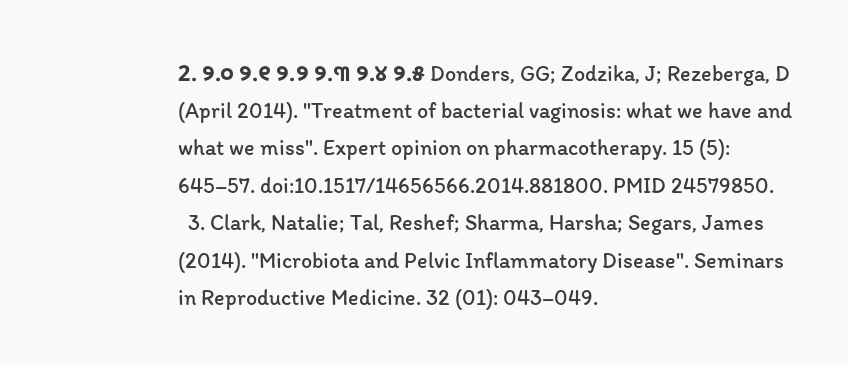2. ୨.୦ ୨.୧ ୨.୨ ୨.୩ ୨.୪ ୨.୫ Donders, GG; Zodzika, J; Rezeberga, D (April 2014). "Treatment of bacterial vaginosis: what we have and what we miss". Expert opinion on pharmacotherapy. 15 (5): 645–57. doi:10.1517/14656566.2014.881800. PMID 24579850.
  3. Clark, Natalie; Tal, Reshef; Sharma, Harsha; Segars, James (2014). "Microbiota and Pelvic Inflammatory Disease". Seminars in Reproductive Medicine. 32 (01): 043–049.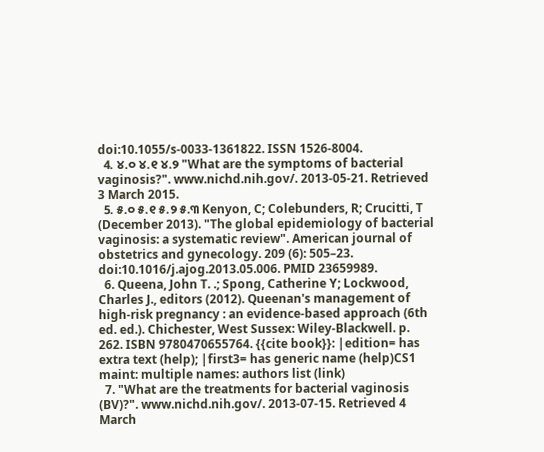doi:10.1055/s-0033-1361822. ISSN 1526-8004.
  4. ୪.୦ ୪.୧ ୪.୨ "What are the symptoms of bacterial vaginosis?". www.nichd.nih.gov/. 2013-05-21. Retrieved 3 March 2015.
  5. ୫.୦ ୫.୧ ୫.୨ ୫.୩ Kenyon, C; Colebunders, R; Crucitti, T (December 2013). "The global epidemiology of bacterial vaginosis: a systematic review". American journal of obstetrics and gynecology. 209 (6): 505–23. doi:10.1016/j.ajog.2013.05.006. PMID 23659989.
  6. Queena, John T. .; Spong, Catherine Y; Lockwood, Charles J., editors (2012). Queenan's management of high-risk pregnancy : an evidence-based approach (6th ed. ed.). Chichester, West Sussex: Wiley-Blackwell. p. 262. ISBN 9780470655764. {{cite book}}: |edition= has extra text (help); |first3= has generic name (help)CS1 maint: multiple names: authors list (link)
  7. "What are the treatments for bacterial vaginosis (BV)?". www.nichd.nih.gov/. 2013-07-15. Retrieved 4 March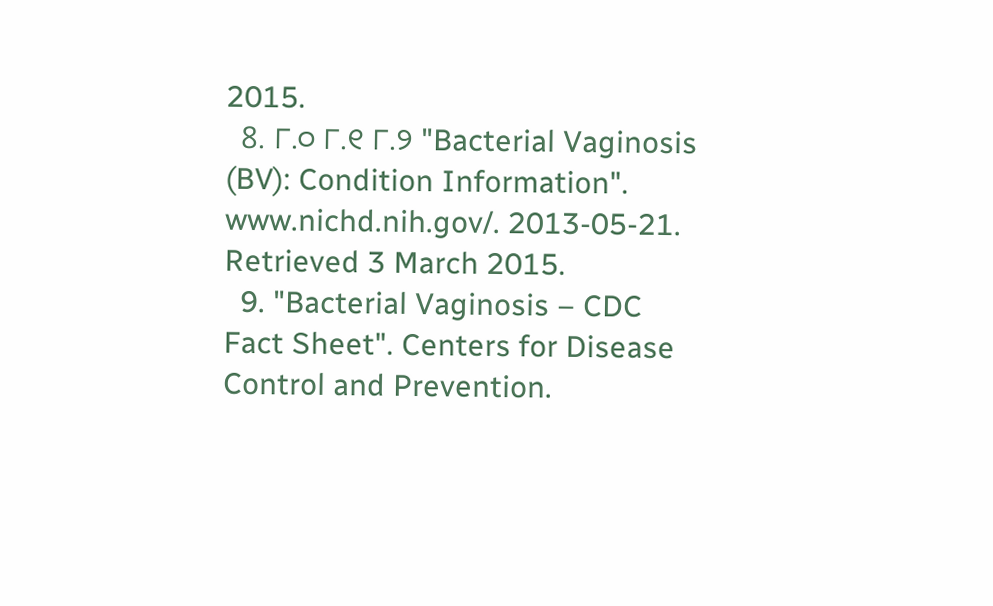2015.
  8. ୮.୦ ୮.୧ ୮.୨ "Bacterial Vaginosis (BV): Condition Information". www.nichd.nih.gov/. 2013-05-21. Retrieved 3 March 2015.
  9. "Bacterial Vaginosis – CDC Fact Sheet". Centers for Disease Control and Prevention.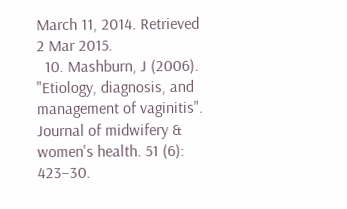March 11, 2014. Retrieved 2 Mar 2015.
  10. Mashburn, J (2006). "Etiology, diagnosis, and management of vaginitis". Journal of midwifery & women's health. 51 (6): 423–30.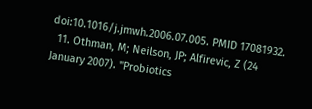doi:10.1016/j.jmwh.2006.07.005. PMID 17081932.
  11. Othman, M; Neilson, JP; Alfirevic, Z (24 January 2007). "Probiotics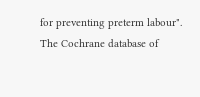for preventing preterm labour". The Cochrane database of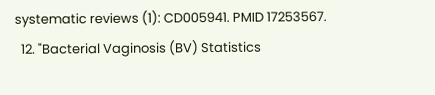systematic reviews (1): CD005941. PMID 17253567.
  12. "Bacterial Vaginosis (BV) Statistics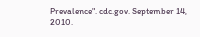Prevalence". cdc.gov. September 14, 2010.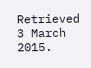Retrieved 3 March 2015.